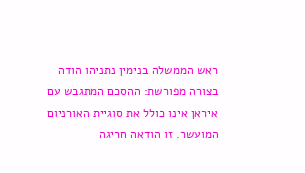ראש הממשלה בנימין נתניהו הודה בצורה מפורשת: ההסכם המתגבש עם איראן אינו כולל את סוגיית האורניום המועשר. זו הודאה חריגה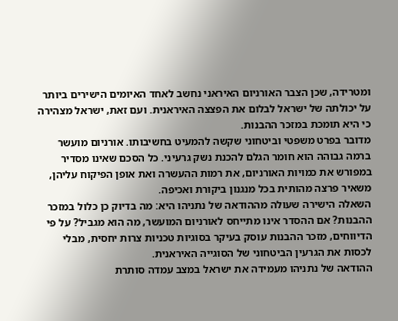ומטרידה, שכן הצבר האורניום האיראני נחשב לאחד האיומים הישירים ביותר על יכולתה של ישראל לבלום את הפצצה האיראנית. ועם זאת, ישראל מצהירה כי היא תומכת במזכר ההבנות.
מדובר בפרט משפטי וביטחוני שקשה להמעיט בחשיבותו. אורניום מועשר ברמה גבוהה הוא חומר הגלם להכנת נשק גרעיני. כל הסכם שאינו מסדיר במפורש את כמויות האורניום, את רמות ההעשרה ואת אופן הפיקוח עליהן, משאיר פרצה מהותית בכל מנגנון ביקורת ואכיפה.
השאלה הישירה שעולה מההודאה של נתניהו היא: מה בדיוק כן כלול במזכר ההבנות? אם ההסדר אינו מתייחס לאורניום המועשר, מה הוא מגביל? על פי הדיווחים, מזכר ההבנות עוסק בעיקר בסוגיות טכניות צרות יחסית, מבלי לכסות את הגרעין הביטחוני של הסוגייה האיראנית.
ההודאה של נתניהו מעמידה את ישראל במצב עמדה סותרת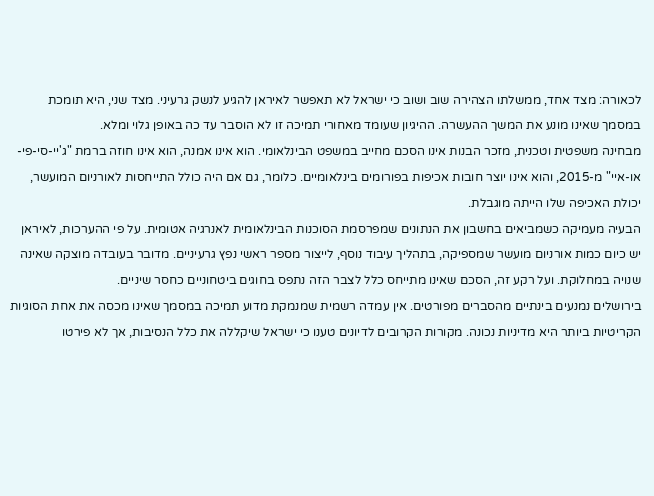לכאורה: מצד אחד, ממשלתו הצהירה שוב ושוב כי ישראל לא תאפשר לאיראן להגיע לנשק גרעיני. מצד שני, היא תומכת במסמך שאינו מונע את המשך ההעשרה. ההיגיון שעומד מאחורי תמיכה זו לא הוסבר עד כה באופן גלוי ומלא.
מבחינה משפטית וטכנית, מזכר הבנות אינו הסכם מחייב במשפט הבינלאומי. הוא אינו אמנה, הוא אינו חוזה ברמת "ג'יי-סי-פי-או-איי" מ-2015, והוא אינו יוצר חובות אכיפות בפורומים בינלאומיים. כלומר, גם אם היה כולל התייחסות לאורניום המועשר, יכולת האכיפה שלו הייתה מוגבלת.
הבעיה מעמיקה כשמביאים בחשבון את הנתונים שמפרסמת הסוכנות הבינלאומית לאנרגיה אטומית. על פי ההערכות, לאיראן יש כיום כמות אורניום מועשר שמספיקה, בתהליך עיבוד נוסף, לייצור מספר ראשי נפץ גרעיניים. מדובר בעובדה מוצקה שאינה שנויה במחלוקת. ועל רקע זה, הסכם שאינו מתייחס כלל לצבר הזה נתפס בחוגים ביטחוניים כחסר שיניים.
בירושלים נמנעים בינתיים מהסברים מפורטים. אין עמדה רשמית שמנמקת מדוע תמיכה במסמך שאינו מכסה את אחת הסוגיות הקריטיות ביותר היא מדיניות נכונה. מקורות הקרובים לדיונים טענו כי ישראל שיקללה את כלל הנסיבות, אך לא פירטו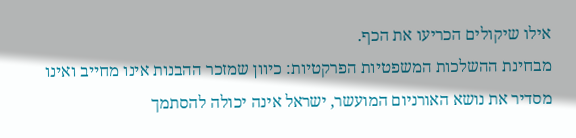אילו שיקולים הכריעו את הכף.
מבחינת ההשלכות המשפטיות הפרקטיות: כיוון שמזכר ההבנות אינו מחייב ואינו מסדיר את נושא האורניום המועשר, ישראל אינה יכולה להסתמך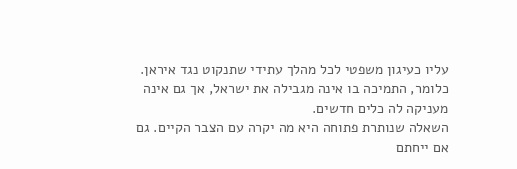עליו כעיגון משפטי לכל מהלך עתידי שתנקוט נגד איראן. כלומר, התמיכה בו אינה מגבילה את ישראל, אך גם אינה מעניקה לה כלים חדשים.
השאלה שנותרת פתוחה היא מה יקרה עם הצבר הקיים. גם אם ייחתם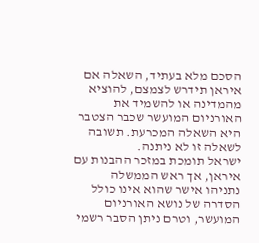הסכם מלא בעתיד, השאלה אם איראן תידרש לצמצם, להוציא מהמדינה או להשמיד את האורניום המועשר שכבר הצטבר היא השאלה המכרעת. תשובה לשאלה זו לא ניתנה.
ישראל תומכת במזכר ההבנות עם איראן, אך ראש הממשלה נתניהו אישר שהוא אינו כולל הסדרה של נושא האורניום המועשר, וטרם ניתן הסבר רשמי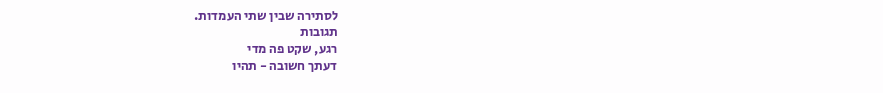לסתירה שבין שתי העמדות.
תגובות
רגע, שקט פה מדי
דעתך חשובה - תהיו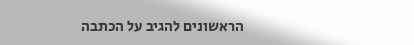הראשונים להגיב על הכתבה